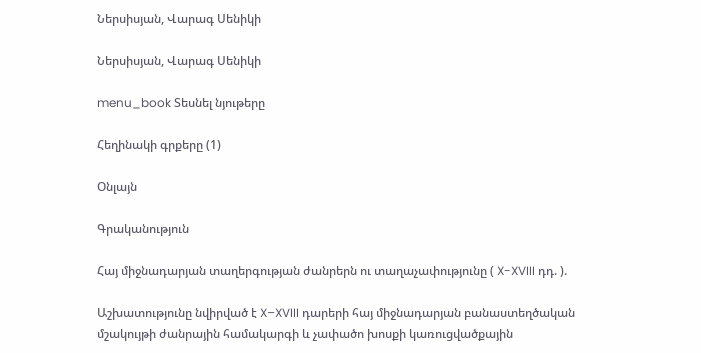Ներսիսյան, Վարագ Սենիկի

Ներսիսյան, Վարագ Սենիկի

menu_book Տեսնել նյութերը

Հեղինակի գրքերը (1)

Օնլայն

Գրականություն

Հայ միջնադարյան տաղերգության ժանրերն ու տաղաչափությունը ( X-XVIII դդ. ).

Աշխատությունը նվիրված է X–XVIII դարերի հայ միջնադարյան բանաստեղծական մշակույթի ժանրային համակարգի և չափածո խոսքի կառուցվածքային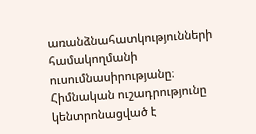առանձնահատկությունների համակողմանի ուսումնասիրությանը։ Հիմնական ուշադրությունը կենտրոնացված է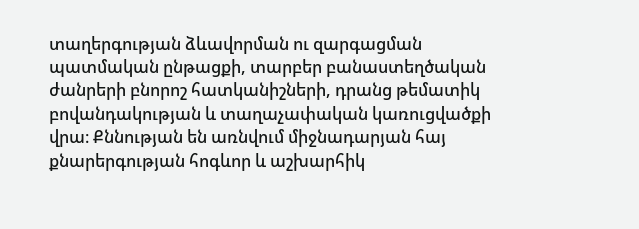տաղերգության ձևավորման ու զարգացման պատմական ընթացքի, տարբեր բանաստեղծական ժանրերի բնորոշ հատկանիշների, դրանց թեմատիկ բովանդակության և տաղաչափական կառուցվածքի վրա։ Քննության են առնվում միջնադարյան հայ քնարերգության հոգևոր և աշխարհիկ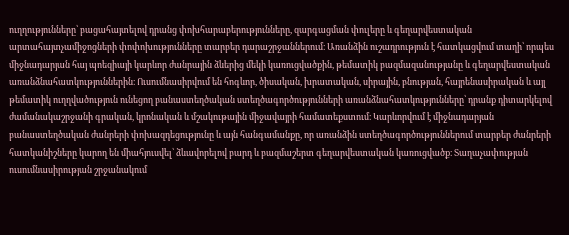ուղղությունները՝ բացահայտելով դրանց փոխհարաբերությունները, զարգացման փուլերը և գեղարվեստական արտահայտչամիջոցների փոփոխությունները տարբեր դարաշրջաններում։ Առանձին ուշադրություն է հատկացվում տաղի՝ որպես միջնադարյան հայ պոեզիայի կարևոր ժանրային ձևերից մեկի կառուցվածքին, թեմատիկ բազմազանությանը և գեղարվեստական առանձնահատկություններին։ Ուսումնասիրվում են հոգևոր, ծիսական, խրատական, սիրային, բնության, հայրենասիրական և այլ թեմատիկ ուղղվածություն ունեցող բանաստեղծական ստեղծագործությունների առանձնահատկությունները՝ դրանք դիտարկելով ժամանակաշրջանի գրական, կրոնական և մշակութային միջավայրի համատեքստում։ Կարևորվում է միջնադարյան բանաստեղծական ժանրերի փոխազդեցությունը և այն հանգամանքը, որ առանձին ստեղծագործություններում տարբեր ժանրերի հատկանիշները կարող են միահյուսվել՝ ձևավորելով բարդ և բազմաշերտ գեղարվեստական կառուցվածք։ Տաղաչափության ուսումնասիրության շրջանակում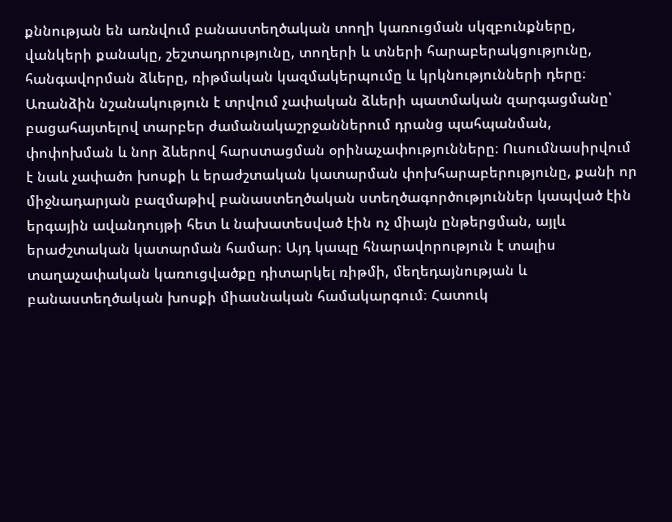քննության են առնվում բանաստեղծական տողի կառուցման սկզբունքները, վանկերի քանակը, շեշտադրությունը, տողերի և տների հարաբերակցությունը, հանգավորման ձևերը, ռիթմական կազմակերպումը և կրկնությունների դերը։ Առանձին նշանակություն է տրվում չափական ձևերի պատմական զարգացմանը՝ բացահայտելով տարբեր ժամանակաշրջաններում դրանց պահպանման, փոփոխման և նոր ձևերով հարստացման օրինաչափությունները։ Ուսումնասիրվում է նաև չափածո խոսքի և երաժշտական կատարման փոխհարաբերությունը, քանի որ միջնադարյան բազմաթիվ բանաստեղծական ստեղծագործություններ կապված էին երգային ավանդույթի հետ և նախատեսված էին ոչ միայն ընթերցման, այլև երաժշտական կատարման համար։ Այդ կապը հնարավորություն է տալիս տաղաչափական կառուցվածքը դիտարկել ռիթմի, մեղեդայնության և բանաստեղծական խոսքի միասնական համակարգում։ Հատուկ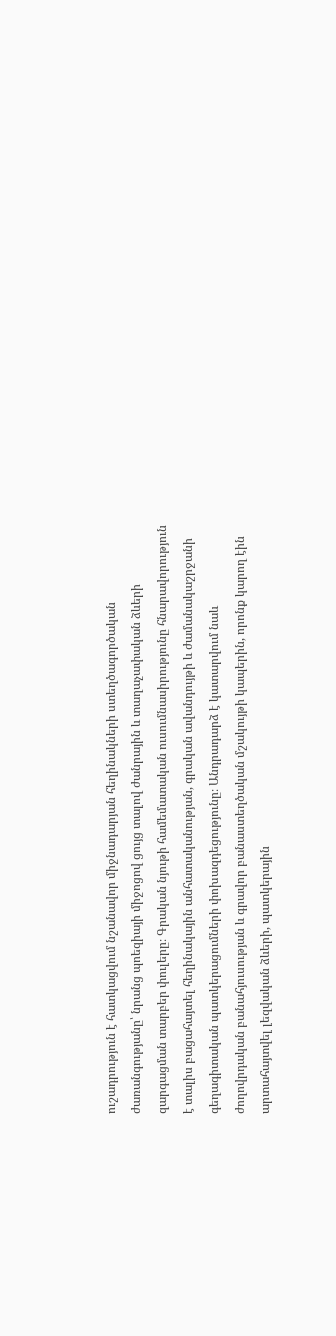ուշադրություն է հատկացվում նշանավոր միջնադարյան հեղինակների ստեղծագործական ժառանգությանը՝ նրանց պոեզիայի միջոցով ցույց տալով ժանրային և տաղաչափական ձևերի զարգացման տարբեր փուլերը։ Գրական նյութի համեմատական ուսումնասիրությունը հնարավորություն է տալիս բացահայտել հեղինակային անհատականության, գրական ավանդույթի և ժամանակաշրջանի գեղագիտական պատկերացումների փոխազդեցությունը։ Անդրադարձ է կատարվում նաև ժողովրդական բանահյուսության և գրավոր բանաստեղծական մշակույթի կապերին, որոնք կարող էին արտահայտվել լեզվական ձևերի, պատկերային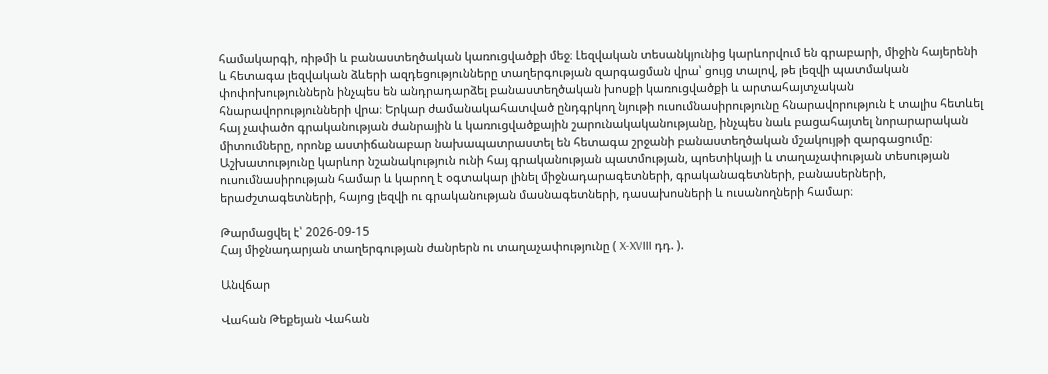համակարգի, ռիթմի և բանաստեղծական կառուցվածքի մեջ։ Լեզվական տեսանկյունից կարևորվում են գրաբարի, միջին հայերենի և հետագա լեզվական ձևերի ազդեցությունները տաղերգության զարգացման վրա՝ ցույց տալով, թե լեզվի պատմական փոփոխություններն ինչպես են անդրադարձել բանաստեղծական խոսքի կառուցվածքի և արտահայտչական հնարավորությունների վրա։ Երկար ժամանակահատված ընդգրկող նյութի ուսումնասիրությունը հնարավորություն է տալիս հետևել հայ չափածո գրականության ժանրային և կառուցվածքային շարունակականությանը, ինչպես նաև բացահայտել նորարարական միտումները, որոնք աստիճանաբար նախապատրաստել են հետագա շրջանի բանաստեղծական մշակույթի զարգացումը։ Աշխատությունը կարևոր նշանակություն ունի հայ գրականության պատմության, պոետիկայի և տաղաչափության տեսության ուսումնասիրության համար և կարող է օգտակար լինել միջնադարագետների, գրականագետների, բանասերների, երաժշտագետների, հայոց լեզվի ու գրականության մասնագետների, դասախոսների և ուսանողների համար։

Թարմացվել է՝ 2026-09-15
Հայ միջնադարյան տաղերգության ժանրերն ու տաղաչափությունը ( X-XVIII դդ. ).

Անվճար

Վահան Թեքեյան Վահան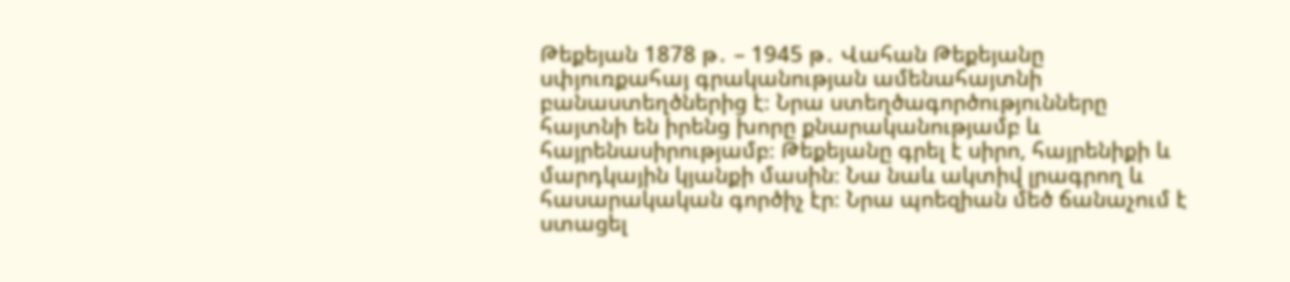Թեքեյան 1878 թ․ – 1945 թ․ Վահան Թեքեյանը սփյուռքահայ գրականության ամենահայտնի բանաստեղծներից է։ Նրա ստեղծագործությունները հայտնի են իրենց խորը քնարականությամբ և հայրենասիրությամբ։ Թեքեյանը գրել է սիրո, հայրենիքի և մարդկային կյանքի մասին։ Նա նաև ակտիվ լրագրող և հասարակական գործիչ էր։ Նրա պոեզիան մեծ ճանաչում է ստացել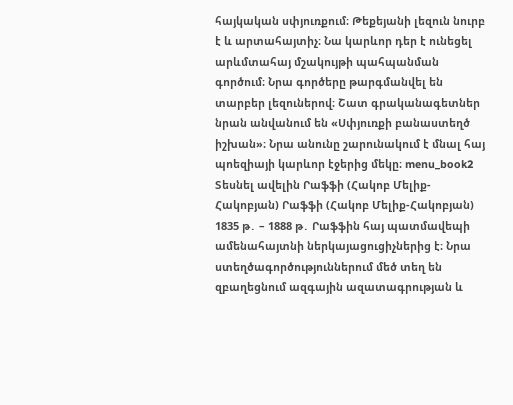հայկական սփյուռքում։ Թեքեյանի լեզուն նուրբ է և արտահայտիչ։ Նա կարևոր դեր է ունեցել արևմտահայ մշակույթի պահպանման գործում։ Նրա գործերը թարգմանվել են տարբեր լեզուներով։ Շատ գրականագետներ նրան անվանում են «Սփյուռքի բանաստեղծ իշխան»։ Նրա անունը շարունակում է մնալ հայ պոեզիայի կարևոր էջերից մեկը։ menu_book2 Տեսնել ավելին Րաֆֆի (Հակոբ Մելիք-Հակոբյան) Րաֆֆի (Հակոբ Մելիք-Հակոբյան) 1835 թ․ – 1888 թ․ Րաֆֆին հայ պատմավեպի ամենահայտնի ներկայացուցիչներից է։ Նրա ստեղծագործություններում մեծ տեղ են զբաղեցնում ազգային ազատագրության և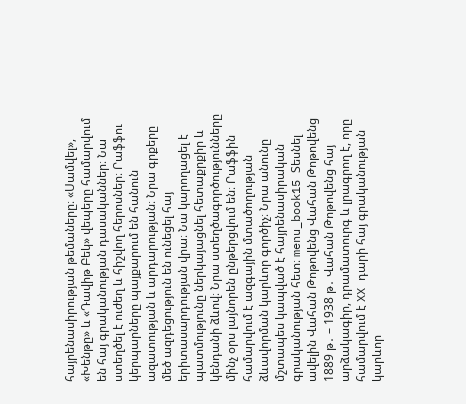հայրենասիրության թեմաները։ «Սամվել», «Խենթը» և «Դավիթ Բեկ» վեպերը համարվում են հայ գրականության դասականներ։ Նա ստեղծել է ուժեղ և հիշվող հերոսներ։ Րաֆֆու կերպարները պայքարում են հանուն ազատության և արդարության։ Նրա գրքերը մեծ ազդեցություն են ունեցել հայ երիտասարդության վրա։ Նա կարողացել է պատմությունը ներկայացնել հետաքրքիր և կենդանի ձևով։ Նրա ստեղծագործությունները մինչ օրս լայնորեն ընթերցվում են։ Րաֆֆին համարվում է ազգային մտածողության ձևավորման կարևոր գործիչ։ Նրա անունը մշտապես կապված է հայրենասիրական գրականության հետ։ menu_book15 Տեսնել ավելին Վահան Թոթովենց Վահան Թոթովենց 1889 թ․ – 1938 թ․ Վահան Թոթովենց հայ արձակագիր, դրամատուրգ և լրագրող է, որը համարվում է XX դարի հայ գրականության կարևոր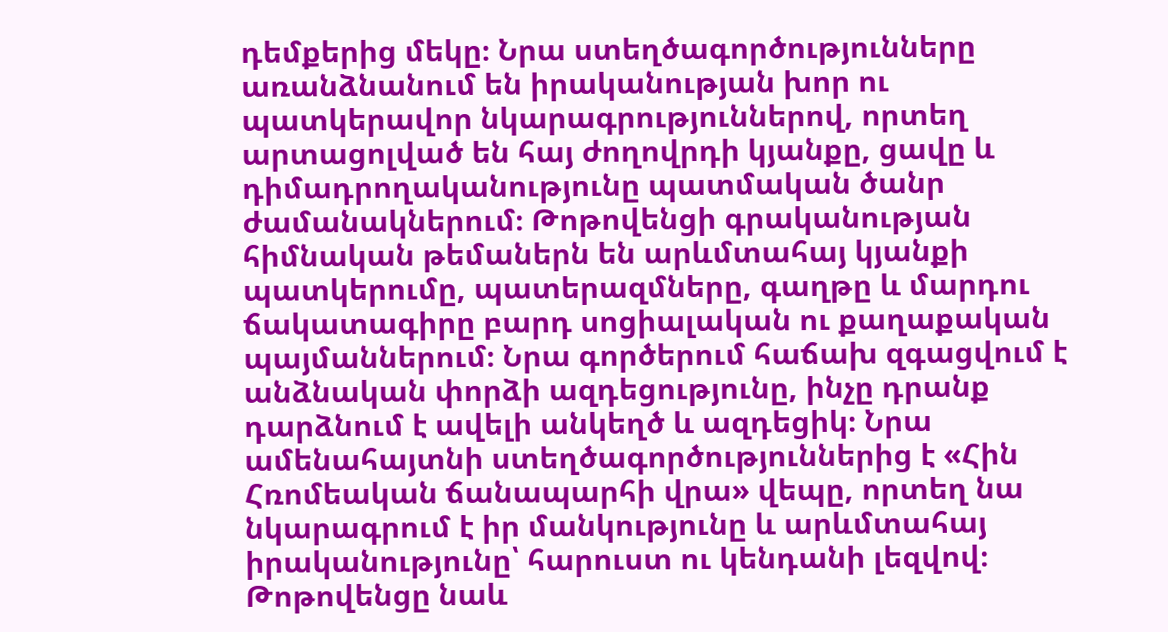դեմքերից մեկը։ Նրա ստեղծագործությունները առանձնանում են իրականության խոր ու պատկերավոր նկարագրություններով, որտեղ արտացոլված են հայ ժողովրդի կյանքը, ցավը և դիմադրողականությունը պատմական ծանր ժամանակներում։ Թոթովենցի գրականության հիմնական թեմաներն են արևմտահայ կյանքի պատկերումը, պատերազմները, գաղթը և մարդու ճակատագիրը բարդ սոցիալական ու քաղաքական պայմաններում։ Նրա գործերում հաճախ զգացվում է անձնական փորձի ազդեցությունը, ինչը դրանք դարձնում է ավելի անկեղծ և ազդեցիկ։ Նրա ամենահայտնի ստեղծագործություններից է «Հին Հռոմեական ճանապարհի վրա» վեպը, որտեղ նա նկարագրում է իր մանկությունը և արևմտահայ իրականությունը՝ հարուստ ու կենդանի լեզվով։ Թոթովենցը նաև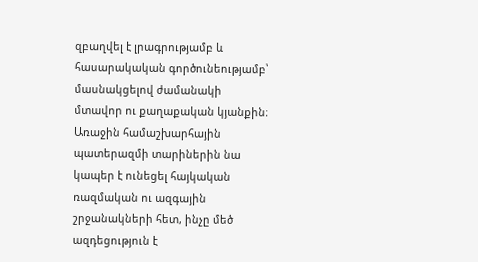զբաղվել է լրագրությամբ և հասարակական գործունեությամբ՝ մասնակցելով ժամանակի մտավոր ու քաղաքական կյանքին։ Առաջին համաշխարհային պատերազմի տարիներին նա կապեր է ունեցել հայկական ռազմական ու ազգային շրջանակների հետ, ինչը մեծ ազդեցություն է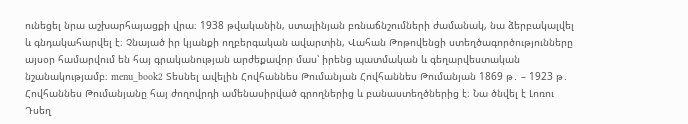ունեցել նրա աշխարհայացքի վրա։ 1938 թվականին, ստալինյան բռնաճնշումների ժամանակ, նա ձերբակալվել և գնդակահարվել է։ Չնայած իր կյանքի ողբերգական ավարտին, Վահան Թոթովենցի ստեղծագործությունները այսօր համարվում են հայ գրականության արժեքավոր մաս՝ իրենց պատմական և գեղարվեստական նշանակությամբ։ menu_book2 Տեսնել ավելին Հովհաննես Թումանյան Հովհաննես Թումանյան 1869 թ․ – 1923 թ․ Հովհաննես Թումանյանը հայ ժողովրդի ամենասիրված գրողներից և բանաստեղծներից է։ Նա ծնվել է Լոռու Դսեղ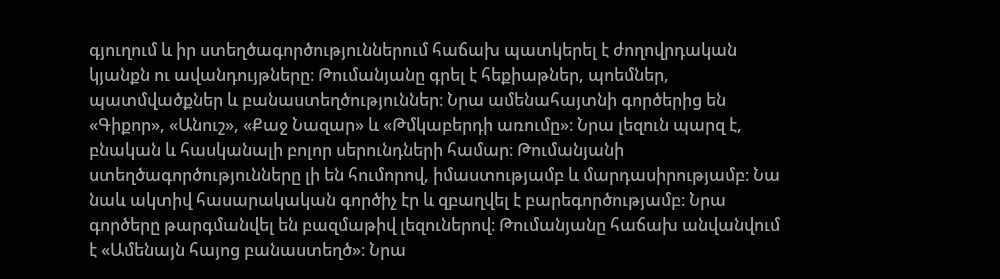գյուղում և իր ստեղծագործություններում հաճախ պատկերել է ժողովրդական կյանքն ու ավանդույթները։ Թումանյանը գրել է հեքիաթներ, պոեմներ, պատմվածքներ և բանաստեղծություններ։ Նրա ամենահայտնի գործերից են «Գիքոր», «Անուշ», «Քաջ Նազար» և «Թմկաբերդի առումը»։ Նրա լեզուն պարզ է, բնական և հասկանալի բոլոր սերունդների համար։ Թումանյանի ստեղծագործությունները լի են հումորով, իմաստությամբ և մարդասիրությամբ։ Նա նաև ակտիվ հասարակական գործիչ էր և զբաղվել է բարեգործությամբ։ Նրա գործերը թարգմանվել են բազմաթիվ լեզուներով։ Թումանյանը հաճախ անվանվում է «Ամենայն հայոց բանաստեղծ»։ Նրա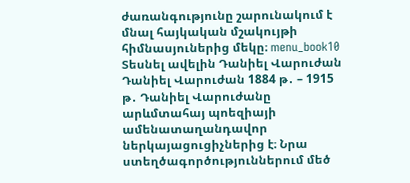ժառանգությունը շարունակում է մնալ հայկական մշակույթի հիմնասյուներից մեկը։ menu_book10 Տեսնել ավելին Դանիել Վարուժան Դանիել Վարուժան 1884 թ․ – 1915 թ․ Դանիել Վարուժանը արևմտահայ պոեզիայի ամենատաղանդավոր ներկայացուցիչներից է։ Նրա ստեղծագործություններում մեծ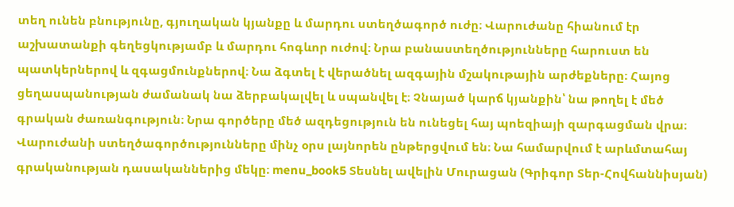տեղ ունեն բնությունը, գյուղական կյանքը և մարդու ստեղծագործ ուժը։ Վարուժանը հիանում էր աշխատանքի գեղեցկությամբ և մարդու հոգևոր ուժով։ Նրա բանաստեղծությունները հարուստ են պատկերներով և զգացմունքներով։ Նա ձգտել է վերածնել ազգային մշակութային արժեքները։ Հայոց ցեղասպանության ժամանակ նա ձերբակալվել և սպանվել է։ Չնայած կարճ կյանքին՝ նա թողել է մեծ գրական ժառանգություն։ Նրա գործերը մեծ ազդեցություն են ունեցել հայ պոեզիայի զարգացման վրա։ Վարուժանի ստեղծագործությունները մինչ օրս լայնորեն ընթերցվում են։ Նա համարվում է արևմտահայ գրականության դասականներից մեկը։ menu_book5 Տեսնել ավելին Մուրացան (Գրիգոր Տեր-Հովհաննիսյան)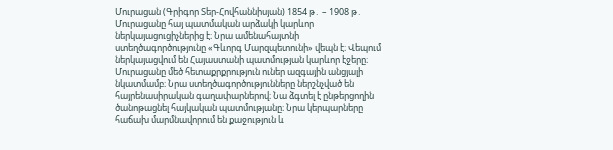Մուրացան (Գրիգոր Տեր-Հովհաննիսյան) 1854 թ․ – 1908 թ․ Մուրացանը հայ պատմական արձակի կարևոր ներկայացուցիչներից է։ Նրա ամենահայտնի ստեղծագործությունը «Գևորգ Մարզպետունի» վեպն է։ Վեպում ներկայացվում են Հայաստանի պատմության կարևոր էջերը։ Մուրացանը մեծ հետաքրքրություն ուներ ազգային անցյալի նկատմամբ։ Նրա ստեղծագործությունները ներշնչված են հայրենասիրական գաղափարներով։ Նա ձգտել է ընթերցողին ծանոթացնել հայկական պատմությանը։ Նրա կերպարները հաճախ մարմնավորում են քաջություն և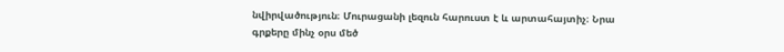նվիրվածություն։ Մուրացանի լեզուն հարուստ է և արտահայտիչ։ Նրա գրքերը մինչ օրս մեծ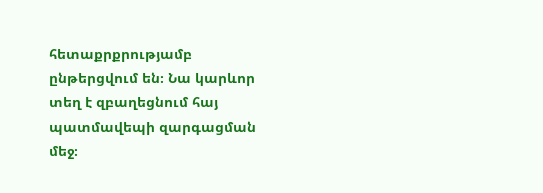հետաքրքրությամբ ընթերցվում են։ Նա կարևոր տեղ է զբաղեցնում հայ պատմավեպի զարգացման մեջ։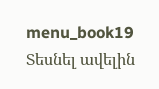menu_book19 Տեսնել ավելին